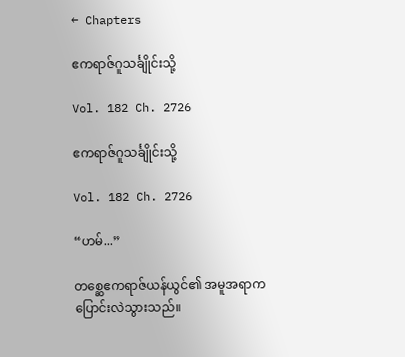← Chapters

ဧကရာဇ်ဂူသင်္ချိုင်းသို့

Vol. 182 Ch. 2726

ဧကရာဇ်ဂူသင်္ချိုင်းသို့

Vol. 182 Ch. 2726

“ဟမ်...”

တစ္ဆေဧကရာဇ်ယန်ယွင်၏ အမူအရာက ပြောင်းလဲသွားသည်။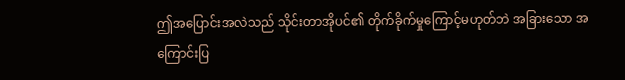ဤအပြောင်းအလဲသည် သိုင်းတာအိုပင်၏ တိုက်ခိုက်မှုကြောင့်မဟုတ်ဘဲ အခြားသော အကြောင်းပြ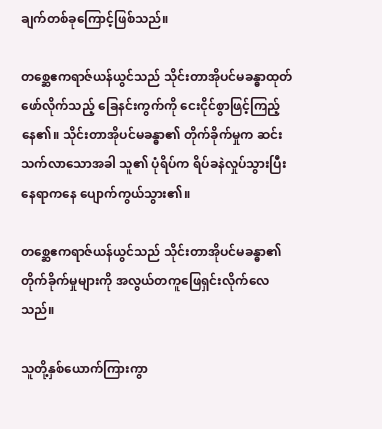ချက်တစ်ခုကြောင့်ဖြစ်သည်။

တစ္ဆေဧကရာဇ်ယန်ယွင်သည် သိုင်းတာအိုပင်မခန္ဓာထုတ်ဖော်လိုက်သည့် ခြေနင်းကွက်ကို ငေးငိုင်စွာဖြင့်ကြည့်နေ၏။ သိုင်းတာအိုပင်မခန္ဓာ၏ တိုက်ခိုက်မှုက ဆင်းသက်လာသောအခါ သူ၏ ပုံရိပ်က ရိပ်ခနဲလှုပ်သွားပြီး နေရာကနေ ပျောက်ကွယ်သွား၏။

တစ္ဆေဧကရာဇ်ယန်ယွင်သည် သိုင်းတာအိုပင်မခန္ဓာ၏ တိုက်ခိုက်မှုများကို အလွယ်တကူဖြေရှင်းလိုက်လေသည်။

သူတို့နှစ်ယောက်ကြားကွာ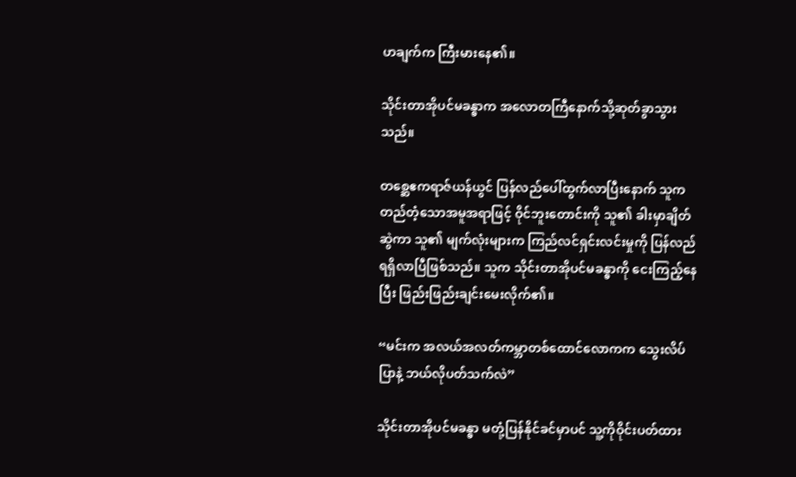ဟချက်က ကြီးမားနေ၏။

သိုင်းတာအိုပင်မခန္ဓာက အလောတကြီနောက်သို့ဆုတ်ခွာသွားသည်။

တစ္ဆေဧကရာဇ်ယန်ယွင် ပြန်လည်ပေါ်ထွက်လာပြီးနောက် သူက တည်တံ့သောအမူအရာဖြင့် ဝိုင်ဘူးတောင်းကို သူ၏ ခါးမှာချိတ်ဆွဲကာ သူ၏ မျက်လုံးများက ကြည်လင်ရှင်းလင်းမှုကို ပြန်လည်ရရှိလာပြီဖြစ်သည်။ သူက သိုင်းတာအိုပင်မခန္ဓာကို ငေးကြည့်နေပြီး ဖြည်းဖြည်းချင်းမေးလိုက်၏။

“မင်းက အလယ်အလတ်ကမ္ဘာတစ်ထောင်လောကက သွေးလိပ်ပြာနဲ့ ဘယ်လိုပတ်သက်လဲ”

သိုင်းတာအိုပင်မခန္ဓာ မတုံ့ပြန်နိုင်ခင်မှာပင် သူ့ကိုဝိုင်းပတ်ထား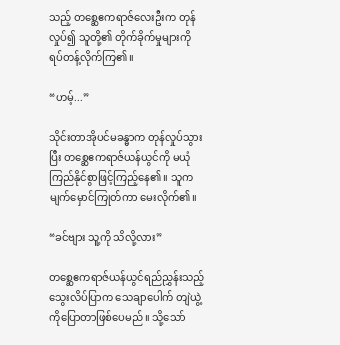သည့် တစ္ဆေဧကရာဇ်လေးဦးက တုန်လှုပ်၍ သူတို့၏ တိုက်ခိုက်မှုများကို ရပ်တန့်လိုက်ကြ၏။

“ဟမ့်...”

သိုင်းတာအိုပင်မခန္ဓာက တုန်လှုပ်သွားပြီး တစ္ဆေဧကရာဇ်ယန်ယွင်ကို မယုံကြည်နိုင်စွာဖြင့်ကြည့်နေ၏။ သူက မျက်မှောင်ကြုတ်ကာ မေးလိုက်၏။

“ခင်ဗျား သူ့ကို သိလို့လား”

တစ္ဆေဧကရာဇ်ယန်ယွင်ရည်ညွှန်းသည့် သွေးလိပ်ပြာက သေချာပေါက် တျဲယွဲ့ကိုပြောတာဖြစ်ပေမည်။ သို့သော်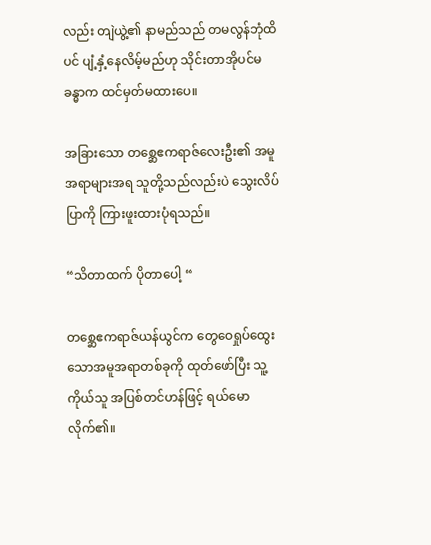လည်း တျဲယွဲ့၏ နာမည်သည် တမလွန်ဘုံထိပင် ပျံ့နှံ့နေလိမ့်မည်ဟု သိုင်းတာအိုပင်မခန္ဓာက ထင်မှတ်မထားပေ။

အခြားသော တစ္ဆေဧကရာဇ်လေးဦး၏ အမူအရာများအရ သူတို့သည်လည်းပဲ သွေးလိပ်ပြာကို ကြားဖူးထားပုံရသည်။

“သိတာထက် ပိုတာပေါ့ “

တစ္ဆေဧကရာဇ်ယန်ယွင်က တွေဝေရှုပ်ထွေးသောအမူအရာတစ်ခုကို ထုတ်ဖော်ပြီး သူ့ကိုယ်သူ အပြစ်တင်ဟန်ဖြင့် ရယ်မောလိုက်၏။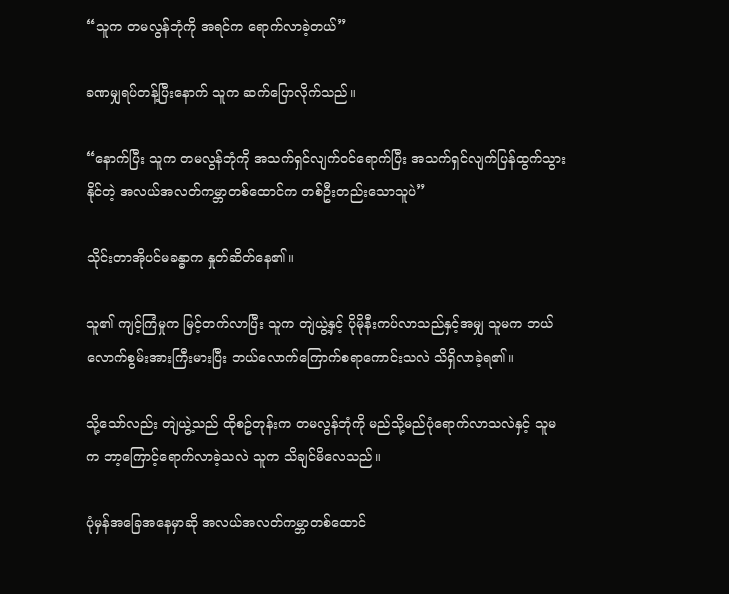“သူက တမလွန်ဘုံကို အရင်က ရောက်လာခဲ့တယ်”

ခဏမျှရပ်တန့်ပြီးနောက် သူက ဆက်ပြောလိုက်သည်။

“နောက်ပြီး သူက တမလွန်ဘုံကို အသက်ရှင်လျက်ဝင်ရောက်ပြီး အသက်ရှင်လျက်ပြန်ထွက်သွားနိုင်တဲ့ အလယ်အလတ်ကမ္ဘာတစ်ထောင်က တစ်ဦးတည်းသောသူပဲ”

သိုင်းတာအိုပင်မခန္ဓာက နှုတ်ဆိတ်နေ၏။

သူ၏ ကျင့်ကြံမှုက မြင့်တက်လာပြီး သူက တျဲယွဲ့နှင့် ပိုမိုနီးကပ်လာသည်နှင့်အမျှ သူမက ဘယ်လောက်စွမ်းအားကြီးမားပြီး ဘယ်လောက်ကြောက်စရာကောင်းသလဲ သိရှိလာခဲ့ရ၏။

သို့သော်လည်း တျဲယွဲ့သည် ထိုစဥ်တုန်းက တမလွန်ဘုံကို မည်သို့မည်ပုံရောက်လာသလဲနှင့် သူမက ဘာ့ကြောင့်ရောက်လာခဲ့သလဲ သူက သိချင်မိလေသည်။

ပုံမှန်အခြေအနေမှာဆို အလယ်အလတ်ကမ္ဘာတစ်ထောင်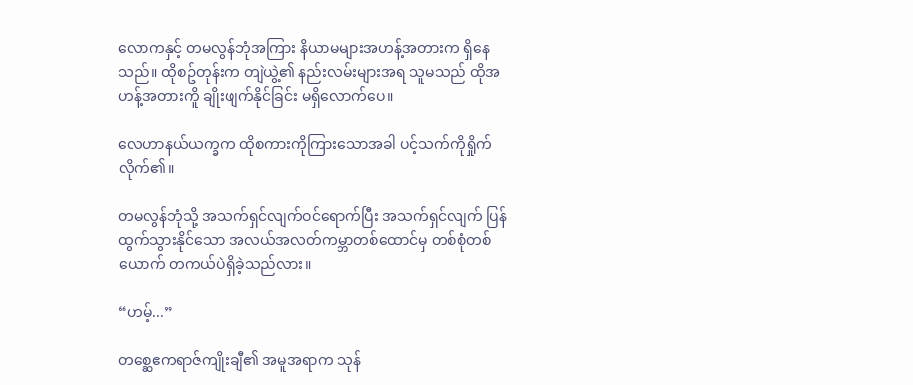လောကနှင့် တမလွန်ဘုံအကြား နိယာမများအဟန့်အတားက ရှိနေသည်။ ထိုစဥ်တုန်းက တျဲယွဲ့၏ နည်းလမ်းများအရ သူမသည် ထိုအဟန့်အတားကိူ ချိုးဖျက်နိုင်ခြင်း မရှိလောက်ပေ။

လေဟာနယ်ယက္ခက ထိုစကားကိုကြားသောအခါ ပင့်သက်ကိုရှိုက်လိုက်၏။

တမလွန်ဘုံသို့ အသက်ရှင်လျက်ဝင်ရောက်ပြီး အသက်ရှင်လျက် ပြန်ထွက်သွားနိုင်သော အလယ်အလတ်ကမ္ဘာတစ်ထောင်မှ တစ်စုံတစ်ယောက် တကယ်ပဲရှိခဲ့သည်လား။

“ဟမ့်...”

တစ္ဆေဧကရာဇ်ကျိုးချီ၏ အမူအရာက သုန်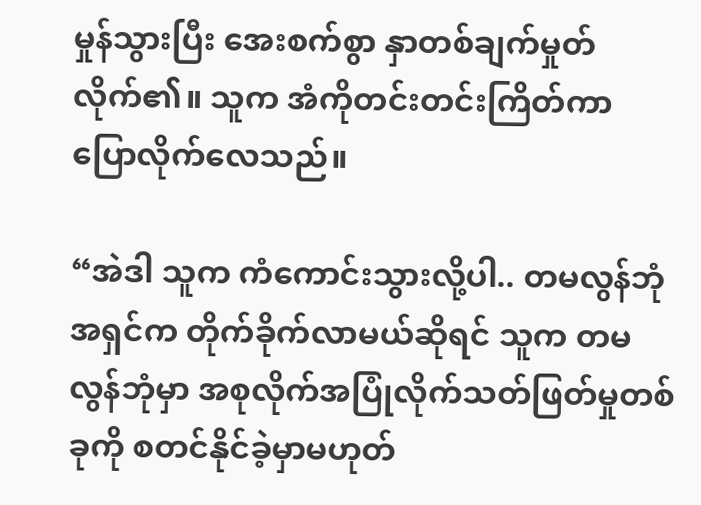မှုန်သွားပြီး အေးစက်စွာ နှာတစ်ချက်မှုတ်လိုက်၏။ သူက အံကိုတင်းတင်းကြိတ်ကာ ပြောလိုက်လေသည်။

“အဲဒါ သူက ကံကောင်းသွားလို့ပါ.. တမလွန်ဘုံအရှင်က တိုက်ခိုက်လာမယ်ဆိုရင် သူက တမလွန်ဘုံမှာ အစုလိုက်အပြုံလိုက်သတ်ဖြတ်မှုတစ်ခုကို စတင်နိုင်ခဲ့မှာမဟုတ်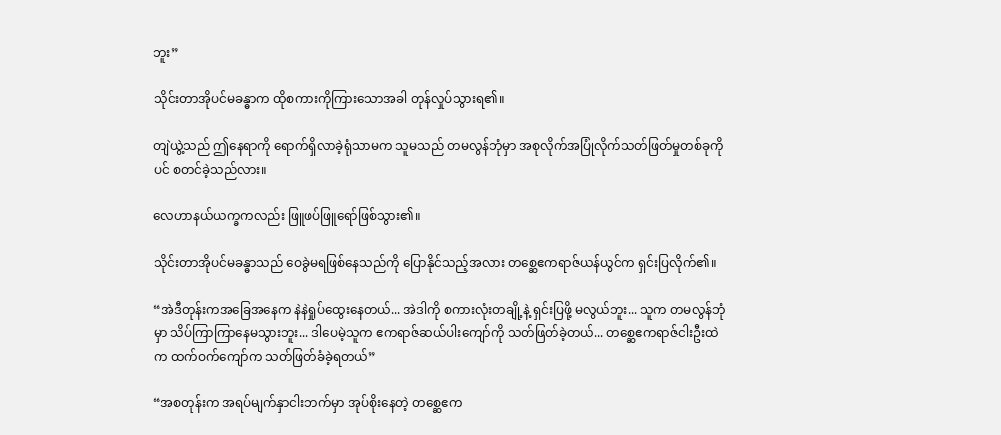ဘူး”

သိုင်းတာအိုပင်မခန္ဓာက ထိုစကားကိုကြားသောအခါ တုန်လှုပ်သွားရ၏။

တျဲယွဲ့သည် ဤနေရာကို ရောက်ရှိလာခဲ့ရုံသာမက သူမသည် တမလွန်ဘုံမှာ အစုလိုက်အပြုံလိုက်သတ်ဖြတ်မှုတစ်ခုကိုပင် စတင်ခဲ့သည်လား။

လေဟာနယ်ယက္ခကလည်း ဖြူဖပ်ဖြူရော်ဖြစ်သွား၏။

သိုင်းတာအိုပင်မခန္ဓာသည် ဝေခွဲမရဖြစ်နေသည်ကို ပြောနိုင်သည့်အလား တစ္ဆေဧကရာဇ်ယန်ယွင်က ရှင်းပြလိုက်၏။

“အဲဒီတုန်းကအခြေအနေက နဲနဲရှုပ်ထွေးနေတယ်... အဲဒါကို စကားလုံးတချို့နဲ့ ရှင်းပြဖို့ မလွယ်ဘူး... သူက တမလွန်ဘုံမှာ သိပ်ကြာကြာနေမသွားဘူး... ဒါပေမဲ့သူက ဧကရာဇ်ဆယ်ပါးကျော်ကို သတ်ဖြတ်ခဲ့တယ်... တစ္ဆေဧကရာဇ်ငါးဦးထဲက ထက်ဝက်ကျော်က သတ်ဖြတ်ခံခဲ့ရတယ်”

“အစတုန်းက အရပ်မျက်နှာငါးဘက်မှာ အုပ်စိုးနေတဲ့ တစ္ဆေဧက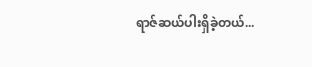ရာဇ်ဆယ်ပါးရှိခဲ့တယ်...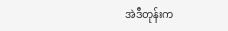အဲဒီတုန်းက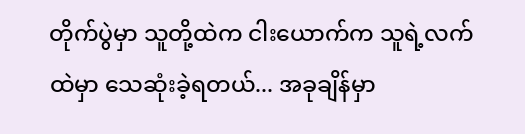တိုက်ပွဲမှာ သူတို့ထဲက ငါးယောက်က သူရဲ့လက်ထဲမှာ သေဆုံးခဲ့ရတယ်... အခုချိန်မှာ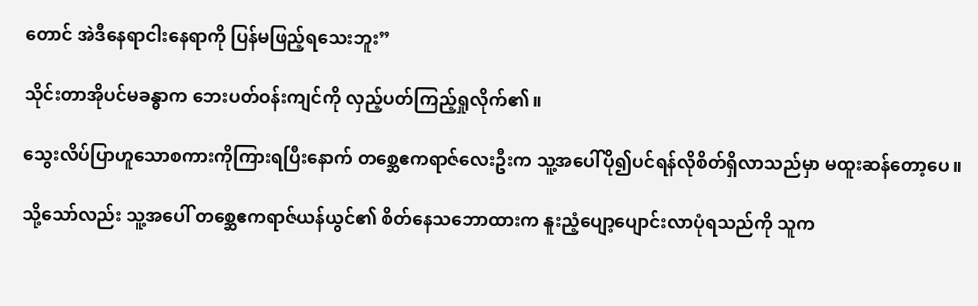တောင် အဲဒီနေရာငါးနေရာကို ပြန်မဖြည့်ရသေးဘူး”

သိုင်းတာအိုပင်မခန္ဓာက ဘေးပတ်ဝန်းကျင်ကို လှည့်ပတ်ကြည့်ရှုလိုက်၏။

သွေးလိပ်ပြာဟူသောစကားကိုကြားရပြီးနောက် တစ္ဆေဧကရာဇ်လေးဦးက သူ့အပေါ်ပို၍ပင်ရန်လိုစိတ်ရှိလာသည်မှာ မထူးဆန်တော့ပေ။

သို့သော်လည်း သူ့အပေါ် တစ္ဆေဧကရာဇ်ယန်ယွင်၏ စိတ်နေသဘောထားက နူးညံ့ပျော့ပျောင်းလာပုံရသည်ကို သူက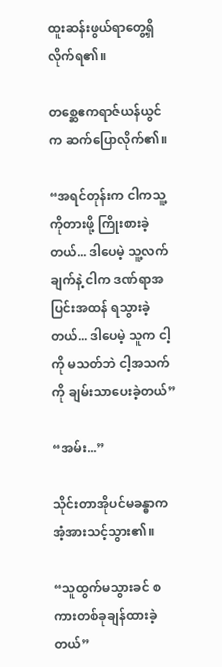ထူးဆန်းဖွယ်ရာတွေ့ရှိလိုက်ရ၏။

တစ္ဆေဧကရာဇ်ယန်ယွင်က ဆက်ပြောလိုက်၏။

“အရင်တုန်းက ငါကသူ့ကိုတားဖို့ ကြိုးစားခဲ့တယ်... ဒါပေမဲ့ သူ့လက်ချက်နဲ့ ငါက ဒဏ်ရာအပြင်းအထန် ရသွားခဲ့တယ်... ဒါပေမဲ့ သူက ငါ့ကို မသတ်ဘဲ ငါ့အသက်ကို ချမ်းသာပေးခဲ့တယ်”

“အမ်း...”

သိုင်းတာအိုပင်မခန္ဓာက အံ့အားသင့်သွား၏။

“သူထွက်မသွားခင် စကားတစ်ခုချန်ထားခဲ့တယ်”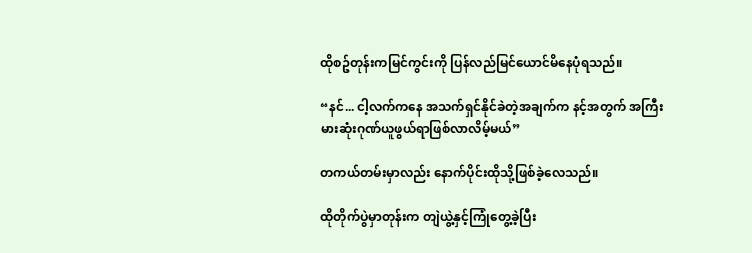ထိုစဥ်တုန်းကမြင်ကွင်းကို ပြန်လည်မြင်ယောင်မိနေပုံရသည်။

“နင်... ငါ့လက်ကနေ အသက်ရှင်နိုင်ခဲတဲ့အချက်က နင့်အတွက် အကြီးမားဆုံးဂုဏ်ယူဖွယ်ရာဖြစ်လာလိမ့်မယ်”

တကယ်တမ်းမှာလည်း နောက်ပိုင်းထိုသို့ဖြစ်ခဲ့လေသည်။

ထိုတိုက်ပွဲမှာတုန်းက တျဲယွဲ့နှင့်ကြုံတွေ့ခဲ့ပြီး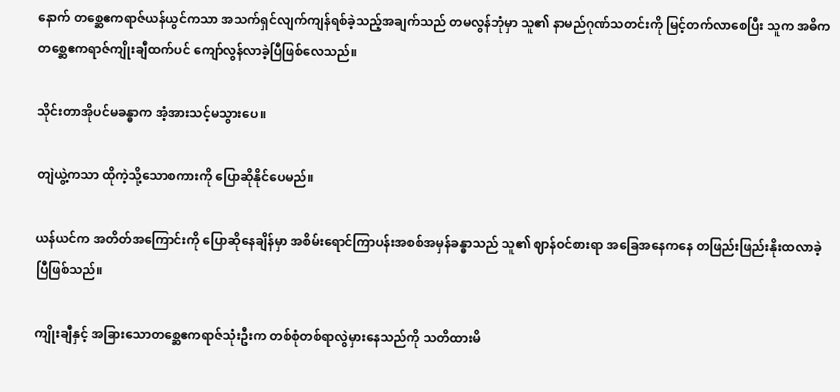နောက် တစ္ဆေဧကရာဇ်ယန်ယွင်ကသာ အသက်ရှင်လျက်ကျန်ရစ်ခဲ့သည့်အချက်သည် တမလွန်ဘုံမှာ သူ၏ နာမည်ဂုဏ်သတင်းကို မြင့်တက်လာစေပြီး သူက အဓိကတစ္ဆေဧကရာဇ်ကျိုးချီထက်ပင် ကျော်လွန်လာခဲ့ပြီဖြစ်လေသည်။

သိုင်းတာအိုပင်မခန္ဓာက အံ့အားသင့်မသွားပေ။

တျဲယွဲ့ကသာ ထိုကဲ့သို့သောစကားကို ပြောဆိုနိုင်ပေမည်။

ယန်ယင်က အတိတ်အကြောင်းကို ပြောဆိုနေချိန်မှာ အစိမ်းရောင်ကြာပန်းအစစ်အမှန်ခန္ဓာသည် သူ၏ ဈာန်ဝင်စားရာ အခြေအနေကနေ တဖြည်းဖြည်းနိုးထလာခဲ့ပြီဖြစ်သည်။

ကျိုးချီနှင့် အခြားသောတစ္ဆေဧကရာဇ်သုံးဦးက တစ်စုံတစ်ရာလွဲမှားနေသည်ကို သတိထားမိ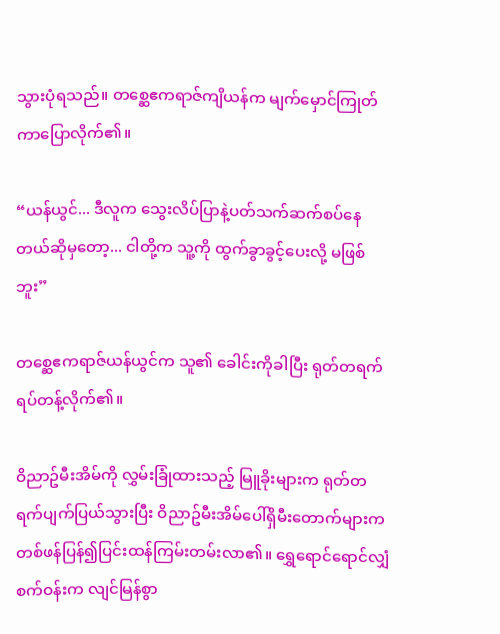သွားပုံရသည်။ တစ္ဆေဧကရာဇ်ကျိယန်က မျက်မှောင်ကြုတ်ကာပြောလိုက်၏။

“ယန်ယွင်... ဒီလူက သွေးလိပ်ပြာနဲ့ပတ်သက်ဆက်စပ်နေတယ်ဆိုမှတော့... ငါတို့က သူ့ကို ထွက်ခွာခွင့်ပေးလို့ မဖြစ်ဘူး”

တစ္ဆေဧကရာဇ်ယန်ယွင်က သူ၏ ခေါင်းကိုခါပြီး ရုတ်တရက်ရပ်တန့်လိုက်၏။

ဝိညာဥ်မီးအိမ်ကို လွှမ်းခြုံထားသည့် မြူခိုးများက ရုတ်တရက်ပျက်ပြယ်သွားပြီး ဝိညာဥ်မီးအိမ်ပေါ်ရှိမီးတောက်များက တစ်ဖန်ပြန်၍ပြင်းထန်ကြမ်းတမ်းလာ၏။ ရွှေရောင်ရောင်လျှံစက်ဝန်းက လျင်မြန်စွာ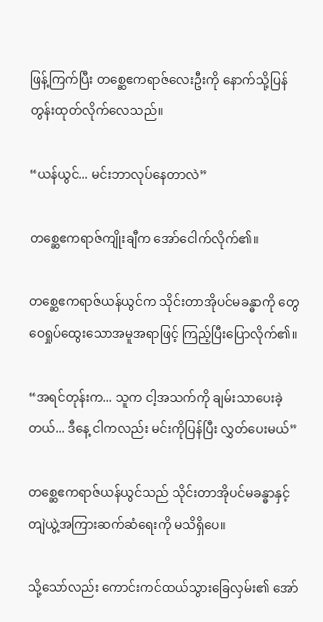ဖြန့်ကြက်ပြီး တစ္ဆေဧကရာဇ်လေးဦးကို နောက်သို့ပြန်တွန်းထုတ်လိုက်လေသည်။

“ယန်ယွင်... မင်းဘာလုပ်နေတာလဲ”

တစ္ဆေဧကရာဇ်ကျိုးချီက အော်ငေါက်လိုက်၏။

တစ္ဆေဧကရာဇ်ယန်ယွင်က သိုင်းတာအိုပင်မခန္ဓာကို တွေဝေရှုပ်ထွေးသောအမူအရာဖြင့် ကြည့်ပြီးပြောလိုက်၏။

“အရင်တုန်းက... သူက ငါ့အသက်ကို ချမ်းသာပေးခဲ့တယ်... ဒီနေ့ ငါကလည်း မင်းကိုပြန်ပြီး လွှတ်ပေးမယ်”

တစ္ဆေဧကရာဇ်ယန်ယွင်သည် သိုင်းတာအိုပင်မခန္ဓာနှင့် တျဲယွဲ့အကြားဆက်ဆံရေးကို မသိရှိပေ။

သို့သော်လည်း ကောင်းကင်ထယ်သွားခြေလှမ်း၏ အော်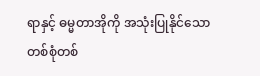ရာနှင့် ဓမ္မတာအိုကို အသုံးပြုနိုင်သော တစ်စုံတစ်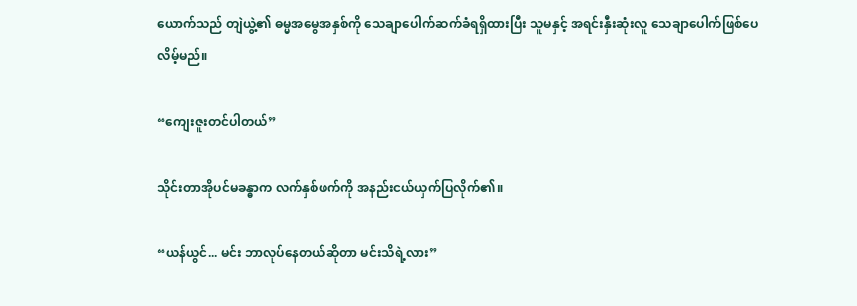ယောက်သည် တျဲယွဲ့၏ ဓမ္မအမွေအနှစ်ကို သေချာပေါက်ဆက်ခံရရှိထားပြီး သူမနှင့် အရင်းနှီးဆုံးလူ သေချာပေါက်ဖြစ်ပေလိမ့်မည်။

“ကျေးဇူးတင်ပါတယ်”

သိုင်းတာအိုပင်မခန္ဓာက လက်နှစ်ဖက်ကို အနည်းငယ်ယှက်ပြလိုက်၏။

“ယန်ယွင်... မင်း ဘာလုပ်နေတယ်ဆိုတာ မင်းသိရဲ့လား”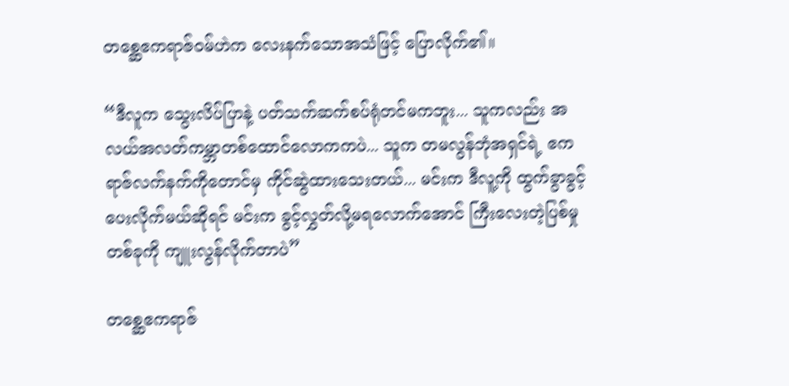တစ္ဆေဧကရာဇ်ဝမ်ဟဲက လေးနက်သောအသံဖြင့် ပြောလိုက်၏။

“ဒီလူက သွေးလိပ်ပြာနဲ့ ပတ်သက်ဆက်စပ်ရုံတင်မကဘူး... သူကလည်း အလယ်အလတ်ကမ္ဘာတစ်ထောင်လောကကပဲ... သူက တမလွန်ဘုံအရှင်ရဲ့ ဧကရာဇ်လက်နက်ကိုတောင်မှ ကိုင်ဆွဲထားသေးတယ်... မင်းက ဒီလူ့ကို ထွက်ခွာခွင့်ပေးလိုက်မယ်ဆိုရင် မင်းက ခွင့်လွှတ်လို့မရလောက်အောင် ကြီးလေးတဲ့ပြစ်မှုတစ်ခုကို ကျူးလွန်လိုက်တာပဲ”

တစ္ဆေဧကရာဇ်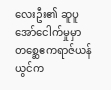လေးဦး၏ ဆူပူအော်ငေါက်မှုမှာ တစ္ဆေဧကရာဇ်ယန်ယွင်က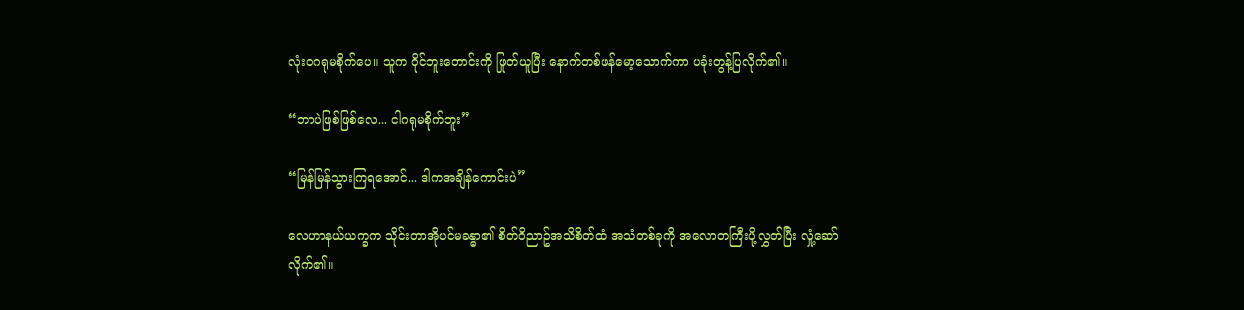လုံးဝဂရုမစိုက်ပေ။ သူက ဝိုင်ဘူးတောင်းကို ဖြုတ်ယူပြီး နောက်တစ်ဖန်မော့သောက်ကာ ပခုံးတွန့်ပြလိုက်၏။

“ဘာပဲဖြစ်ဖြစ်လေ... ငါဂရုမစိုက်ဘူး”

“မြန်မြန်သွားကြရအောင်... ဒါကအချိန်ကောင်းပဲ”

လေဟာနယ်ယက္ခက သိုင်းတာအိုပင်မခန္ဓာ၏ စိတ်ဝိညာဥ်အသိစိတ်ထံ အသံတစ်ခုကို အလောတကြီးပို့လွှတ်ပြီး လှုံ့ဆော်လိုက်၏။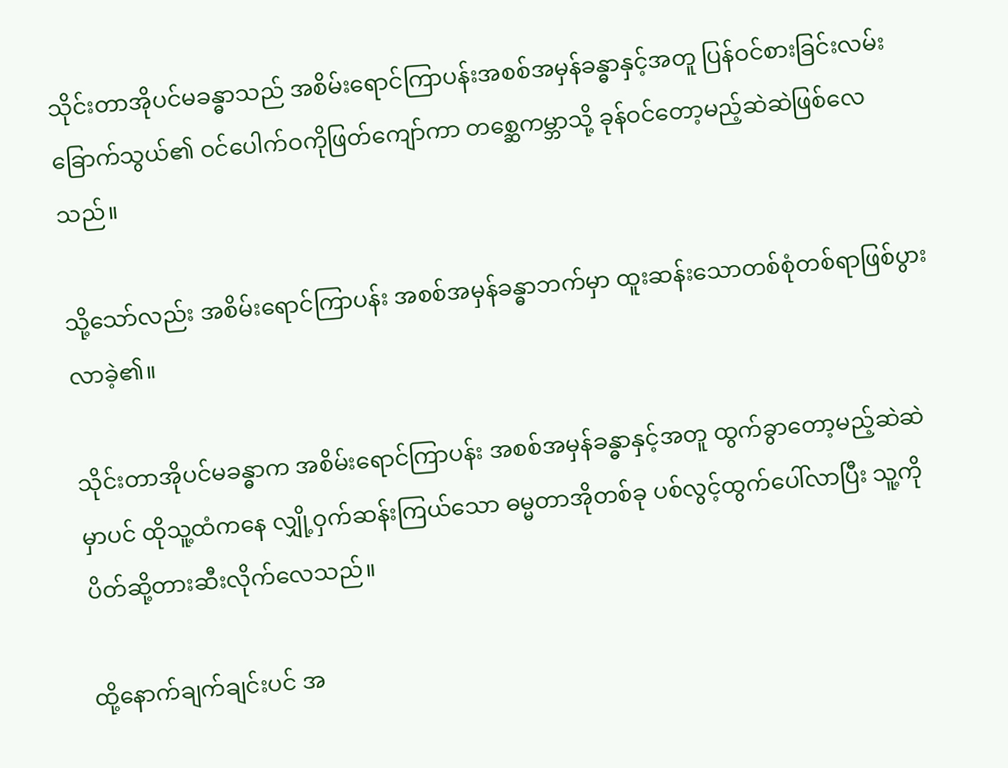သိုင်းတာအိုပင်မခန္ဓာသည် အစိမ်းရောင်ကြာပန်းအစစ်အမှန်ခန္ဓာနှင့်အတူ ပြန်ဝင်စားခြင်းလမ်းခြောက်သွယ်၏ ဝင်ပေါက်ဝကိုဖြတ်ကျော်ကာ တစ္ဆေကမ္ဘာသို့ ခုန်ဝင်တော့မည့်ဆဲဆဲဖြစ်လေသည်။

သို့သော်လည်း အစိမ်းရောင်ကြာပန်း အစစ်အမှန်ခန္ဓာဘက်မှာ ထူးဆန်းသောတစ်စုံတစ်ရာဖြစ်ပွားလာခဲ့၏။

သိုင်းတာအိုပင်မခန္ဓာက အစိမ်းရောင်ကြာပန်း အစစ်အမှန်ခန္ဓာနှင့်အတူ ထွက်ခွာတော့မည့်ဆဲဆဲမှာပင် ထိုသူ့ထံကနေ လျှို့ဝှက်ဆန်းကြယ်သော ဓမ္မတာအိုတစ်ခု ပစ်လွင့်ထွက်ပေါ်လာပြီး သူ့ကို ပိတ်ဆို့တားဆီးလိုက်လေသည်။

ထို့နောက်ချက်ချင်းပင် အ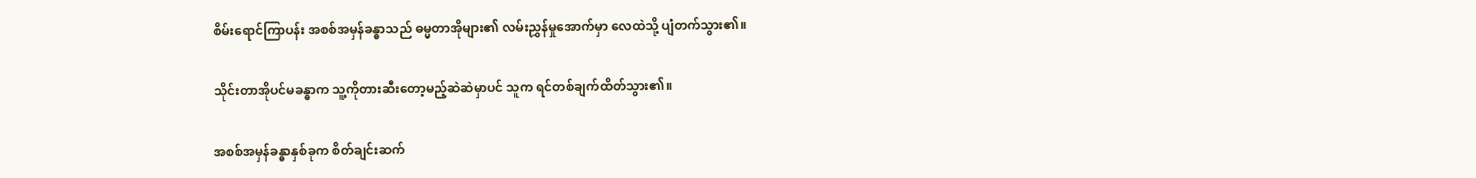စိမ်းရောင်ကြာပန်း အစစ်အမှန်ခန္ဓာသည် ဓမ္မတာအိုများ၏ လမ်းညွှန်မှုအောက်မှာ လေထဲသို့ ပျံတက်သွား၏။

သိုင်းတာအိုပင်မခန္ဓာက သူ့ကိုတားဆီးတော့မည့်ဆဲဆဲမှာပင် သူက ရင်တစ်ချက်ထိတ်သွား၏။

အစစ်အမှန်ခန္ဓာနှစ်ခုက စိတ်ချင်းဆက်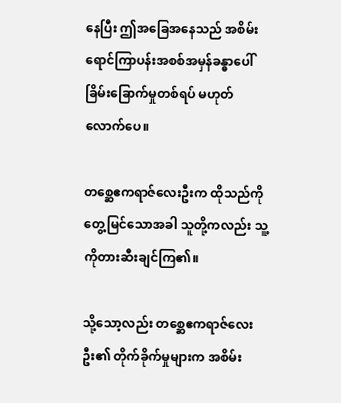နေပြီး ဤအခြေအနေသည် အစိမ်းရောင်ကြာပန်းအစစ်အမှန်ခန္ဓာပေါ် ခြိမ်းခြောက်မှုတစ်ရပ် မဟုတ်လောက်ပေ။

တစ္ဆေဧကရာဇ်လေးဦးက ထိုသည်ကို တွေ့မြင်သောအခါ သူတို့ကလည်း သူ့ကိုတားဆီးချင်ကြ၏။

သို့သော့လည်း တစ္ဆေဧကရာဇ်လေးဦး၏ တိုက်ခိုက်မှုများက အစိမ်း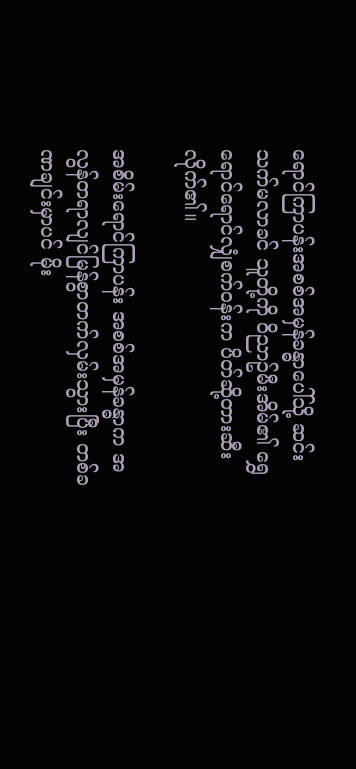ရောင်ကြာပန်းအစစ်အမှန်ခန္ဓာပေါ်သို့ ဆင်းသက်မလာခင် သူတို့ကို ဝိညာဥ်မီးအိမ်၏ ရွှေရောင်ရောင်လျှံစက်ဝန်းက ပိတ်ဆို့တားဆီးလိုက်၏။

အစိမ်းရောင်ကြာပန်း အစစ်အမှန်ခန္ဓာက အလွန်တရာလျင်မြန်စွာတက်လှမ်းသွားပြီး တစ်ခဏချင်းမှာပင် မိုး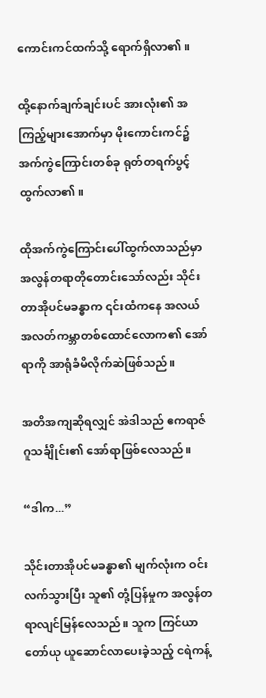ကောင်းကင်ထက်သို့ ရောက်ရှိလာ၏။

ထို့နောက်ချက်ချင်းပင် အားလုံး၏ အကြည့်များအောက်မှာ မိုးကောင်းကင်၌ အက်ကွဲကြောင်းတစ်ခု ရုတ်တရက်ပွင့်ထွက်လာ၏။

ထိုအက်ကွဲကြောင်းပေါ်ထွက်လာသည်မှာ အလွန်တရာတိုတောင်းသော်လည်း သိုင်းတာအိုပင်မခန္ဓာက ၎င်းထံကနေ အလယ်အလတ်ကမ္ဘာတစ်ထောင်လောက၏ အော်ရာကို အာရုံခံမိလိုက်ဆဲဖြစ်သည်။

အတိအကျဆိုရလျှင် အဲဒါသည် ဧကရာဇ်ဂူသင်္ချိုင်း၏ အော်ရာဖြစ်လေသည်။

“ဒါက...”

သိုင်းတာအိုပင်မခန္ဓာ၏ မျက်လုံးက ဝင်းလက်သွားပြီး သူ၏ တုံ့ပြန်မှုက အလွန်တရာလျင်မြန်လေသည်။ သူက ကြင်ယာတော်ယု ယူဆောင်လာပေးခဲ့သည့် ငရဲကန့်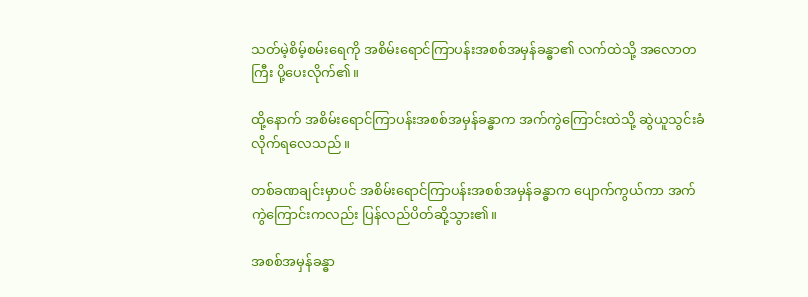သတ်မဲ့စိမ့်စမ်းရေကို အစိမ်းရောင်ကြာပန်းအစစ်အမှန်ခန္ဓာ၏ လက်ထဲသို့ အလောတကြီး ပို့ပေးလိုက်၏။

ထို့နောက် အစိမ်းရောင်ကြာပန်းအစစ်အမှန်ခန္ဓာက အက်ကွဲကြောင်းထဲသို့ ဆွဲယူသွင်းခံလိုက်ရလေသည်။

တစ်ခဏချင်းမှာပင် အစိမ်းရောင်ကြာပန်းအစစ်အမှန်ခန္ဓာက ပျောက်ကွယ်ကာ အက်ကွဲကြောင်းကလည်း ပြန်လည်ပိတ်ဆို့သွား၏။

အစစ်အမှန်ခန္ဓာ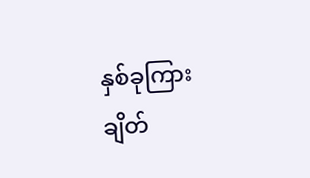နှစ်ခုကြား ချိတ်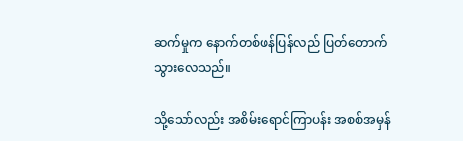ဆက်မှုက နောက်တစ်ဖန်ပြန်လည် ပြတ်တောက်သွားလေသည်။

သို့သော်လည်း အစိမ်းရောင်ကြာပန်း အစစ်အမှန်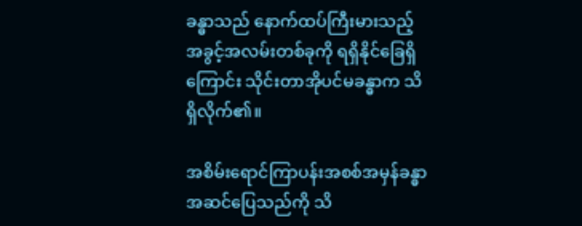ခန္ဓာသည် နောက်ထပ်ကြီးမားသည့် အခွင့်အလမ်းတစ်ခုကို ရရှိနိုင်ခြေရှိကြောင်း သိုင်းတာအိုပင်မခန္ဓာက သိရှိလိုက်၏။

အစိမ်းရောင်ကြာပန်းအစစ်အမှန်ခန္ဓာ အဆင်ပြေသည်ကို သိ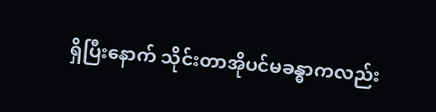ရှိပြီးနောက် သိုင်းတာအိုပင်မခန္ဓာကလည်း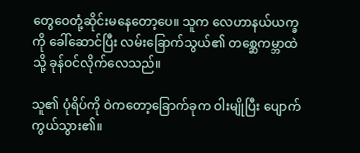တွေဝေတုံ့ဆိုင်းမနေတော့ပေ။ သူက လေဟာနယ်ယက္ခကို ခေါ်ဆောင်ပြီး လမ်းခြောက်သွယ်၏ တစ္ဆေကမ္ဘာထဲသို့ ခုန်ဝင်လိုက်လေသည်။

သူ၏ ပုံရိပ်ကို ဝဲကတော့ခြောက်ခုက ဝါးမျိုပြီး ပျောက်ကွယ်သွား၏။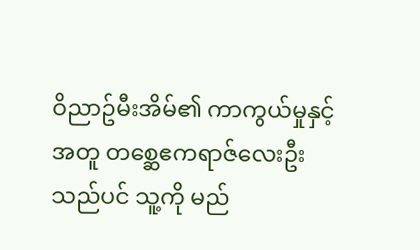ဝိညာဥ်မီးအိမ်၏ ကာကွယ်မှုနှင့်အတူ တစ္ဆေဧကရာဇ်လေးဦးသည်ပင် သူ့ကို မည်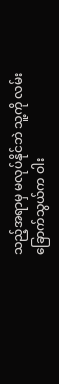သည့်အရာမှ မလုပ်နိုင်ဘဲ သူ့ကို လမ်းခြောက်သွယ်က ဝါး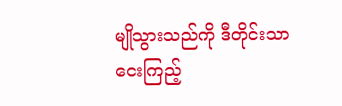မျိုသွားသည်ကို ဒီတိုင်းသာ ငေးကြည့်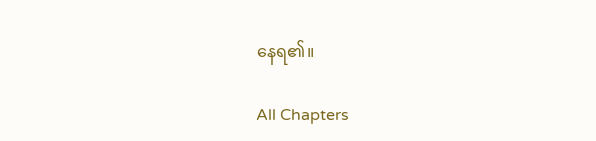နေရ၏။

All Chapters